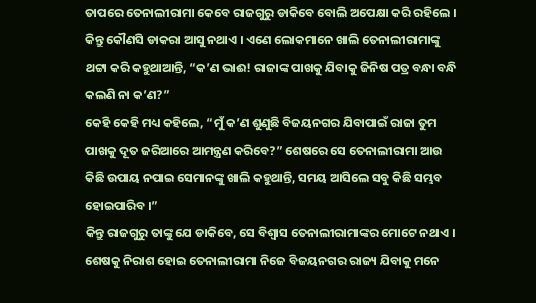ତାପରେ ତେନାଲୀରାମା କେବେ ରାଜଗୁରୁ ଡାକିବେ ବୋଲି ଅପେକ୍ଷା କରି ରହିଲେ । କିନ୍ତୁ କୌଣସି ଡାକରା ଆସୁ ନଥାଏ । ଏଣେ ଲୋକମାନେ ଖାଲି ତେନାଲୀରାମାଙ୍କୁ ଥଟ୍ଟା କରି କହୁଥାଆନ୍ତି, “କ’ଣ ଭାଈ! ରାଜାଙ୍କ ପାଖକୁ ଯିବାକୁ ଜିନିଷ ପତ୍ର ବନ୍ଧା ବନ୍ଧି କଲଣି ନା କ’ଣ?”
କେହି କେହି ମଧ୍ୟ କହିଲେ, “ମୁଁ କ’ଣ ଶୁଣୁଛି ବିଜୟନଗର ଯିବାପାଇଁ ରାଜା ତୁମ ପାଖକୁ ଦୂତ ଜରିଆରେ ଆମନ୍ତ୍ରଣ କରିବେ?” ଶେଷରେ ସେ ତେନାଲୀରାମା ଆଉ କିଛି ଉପାୟ ନପାଇ ସେମାନଙ୍କୁ ଖାଲି କହୁଥାନ୍ତି, ସମୟ ଆସିଲେ ସବୁ କିଛି ସମ୍ଭବ ହୋଇପାରିବ ।”
କିନ୍ତୁ ରାଜଗୁରୁ ତାଙ୍କୁ ଯେ ଡାକିବେ, ସେ ବିଶ୍ୱାସ ତେନାଲୀରାମାଙ୍କର ମୋଟେ ନଥାଏ । ଶେଷକୁ ନିରାଶ ହୋଇ ତେନାଲୀରାମା ନିଜେ ବିଜୟନଗର ରାଜ୍ୟ ଯିବାକୁ ମନେ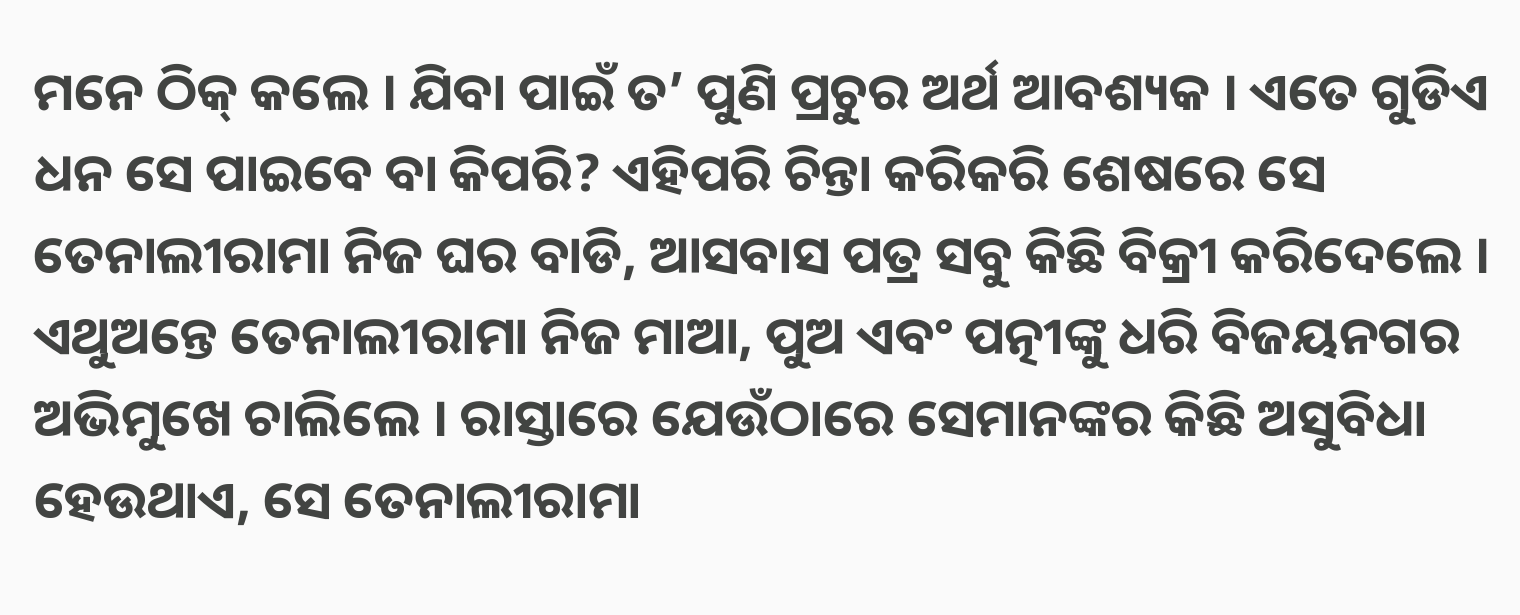ମନେ ଠିକ୍ କଲେ । ଯିବା ପାଇଁ ତ’ ପୁଣି ପ୍ରଚୁର ଅର୍ଥ ଆବଶ୍ୟକ । ଏତେ ଗୁଡିଏ ଧନ ସେ ପାଇବେ ବା କିପରି? ଏହିପରି ଚିନ୍ତା କରିକରି ଶେଷରେ ସେ ତେନାଲୀରାମା ନିଜ ଘର ବାଡି, ଆସବାସ ପତ୍ର ସବୁ କିଛି ବିକ୍ରୀ କରିଦେଲେ । ଏଥୁଅନ୍ତେ ତେନାଲୀରାମା ନିଜ ମାଆ, ପୁଅ ଏବଂ ପତ୍ନୀଙ୍କୁ ଧରି ବିଜୟନଗର ଅଭିମୁଖେ ଚାଲିଲେ । ରାସ୍ତାରେ ଯେଉଁଠାରେ ସେମାନଙ୍କର କିଛି ଅସୁବିଧା ହେଉଥାଏ, ସେ ତେନାଲୀରାମା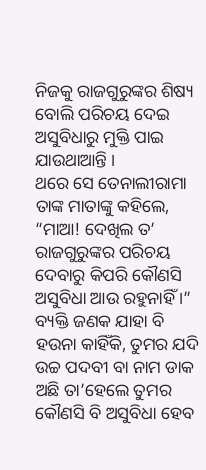ନିଜକୁ ରାଜଗୁରୁଙ୍କର ଶିଷ୍ୟ ବୋଲି ପରିଚୟ ଦେଇ ଅସୁବିଧାରୁ ମୁକ୍ତି ପାଇ ଯାଉଥାଆନ୍ତି ।
ଥରେ ସେ ତେନାଲୀରାମା ତାଙ୍କ ମାତାଙ୍କୁ କହିଲେ, “ମାଆ! ଦେଖିଲ ତ’ ରାଜଗୁରୁଙ୍କର ପରିଚୟ ଦେବାରୁ କିପରି କୌଣସି ଅସୁବିଧା ଆଉ ରହୁନାହିଁ ।” ବ୍ୟକ୍ତି ଜଣକ ଯାହା ବି ହଉନା କାହିଁକି, ତୁମର ଯଦି ଉଚ୍ଚ ପଦବୀ ବା ନାମ ଡାକ ଅଛି ତା’ହେଲେ ତୁମର କୌଣସି ବି ଅସୁବିଧା ହେବ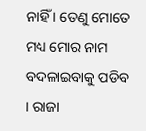ନାହିଁ । ତେଣୁ ମୋତେ ମଧ୍ୟ ମୋର ନାମ ବଦଳାଇବାକୁ ପଡିବ । ରାଜା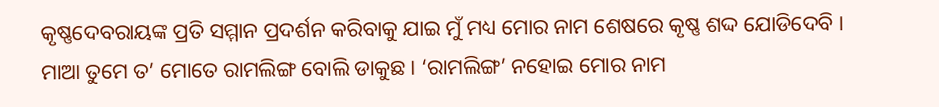କୃଷ୍ଣଦେବରାୟଙ୍କ ପ୍ରତି ସମ୍ମାନ ପ୍ରଦର୍ଶନ କରିବାକୁ ଯାଇ ମୁଁ ମଧ୍ୟ ମୋର ନାମ ଶେଷରେ କୃଷ୍ଣ ଶଦ୍ଦ ଯୋଡିଦେବି । ମାଆ ତୁମେ ତ’ ମୋତେ ରାମଲିଙ୍ଗ ବୋଲି ଡାକୁଛ । ‘ରାମଲିଙ୍ଗ’ ନହୋଇ ମୋର ନାମ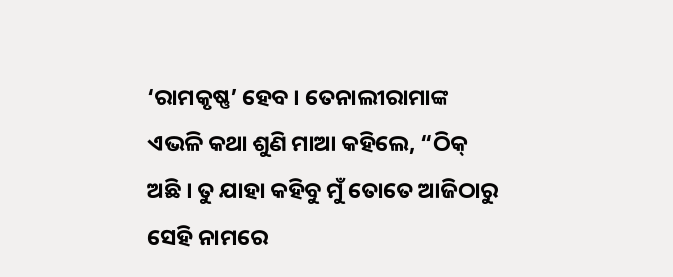‘ରାମକୃଷ୍ଣ’ ହେବ । ତେନାଲୀରାମାଙ୍କ ଏଭଳି କଥା ଶୁଣି ମାଆ କହିଲେ, “ଠିକ୍ ଅଛି । ତୁ ଯାହା କହିବୁ ମୁଁ ତୋତେ ଆଜିଠାରୁ ସେହି ନାମରେ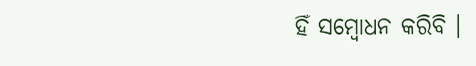ହିଁ ସମ୍ବୋଧନ କରିବି ।